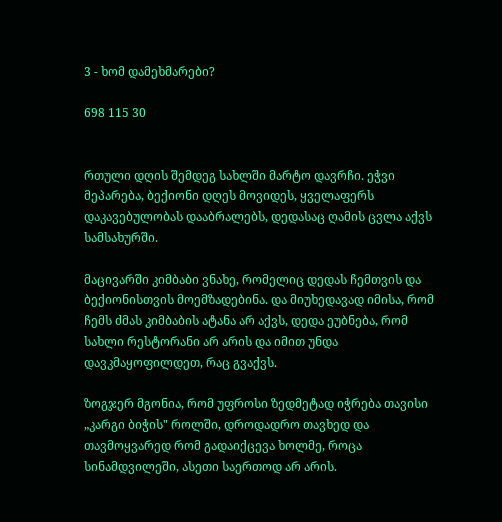3 - ხომ დამეხმარები?

698 115 30


რთული დღის შემდეგ სახლში მარტო დავრჩი. ეჭვი მეპარება, ბექიონი დღეს მოვიდეს, ყველაფერს დაკავებულობას დააბრალებს, დედასაც ღამის ცვლა აქვს სამსახურში.

მაცივარში კიმბაბი ვნახე, რომელიც დედას ჩემთვის და ბექიონისთვის მოემზადებინა. და მიუხედავად იმისა, რომ ჩემს ძმას კიმბაბის ატანა არ აქვს, დედა ეუბნება, რომ სახლი რესტორანი არ არის და იმით უნდა დავკმაყოფილდეთ, რაც გვაქვს.

ზოგჯერ მგონია, რომ უფროსი ზედმეტად იჭრება თავისი „კარგი ბიჭის" როლში, დროდადრო თავხედ და თავმოყვარედ რომ გადაიქცევა ხოლმე, როცა სინამდვილეში, ასეთი საერთოდ არ არის.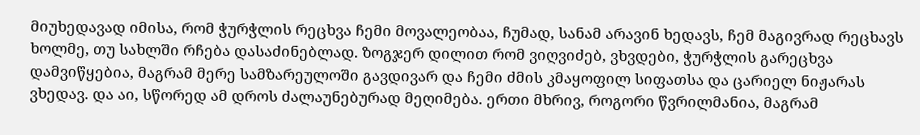მიუხედავად იმისა, რომ ჭურჭლის რეცხვა ჩემი მოვალეობაა, ჩუმად, სანამ არავინ ხედავს, ჩემ მაგივრად რეცხავს ხოლმე, თუ სახლში რჩება დასაძინებლად. ზოგჯერ დილით რომ ვიღვიძებ, ვხვდები, ჭურჭლის გარეცხვა დამვიწყებია, მაგრამ მერე სამზარეულოში გავდივარ და ჩემი ძმის კმაყოფილ სიფათსა და ცარიელ ნიჟარას ვხედავ. და აი, სწორედ ამ დროს ძალაუნებურად მეღიმება. ერთი მხრივ, როგორი წვრილმანია, მაგრამ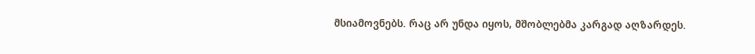მსიამოვნებს. რაც არ უნდა იყოს, მშობლებმა კარგად აღზარდეს.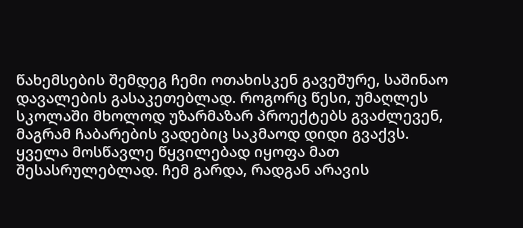წახემსების შემდეგ ჩემი ოთახისკენ გავეშურე, საშინაო დავალების გასაკეთებლად. როგორც წესი, უმაღლეს სკოლაში მხოლოდ უზარმაზარ პროექტებს გვაძლევენ, მაგრამ ჩაბარების ვადებიც საკმაოდ დიდი გვაქვს. ყველა მოსწავლე წყვილებად იყოფა მათ შესასრულებლად. ჩემ გარდა, რადგან არავის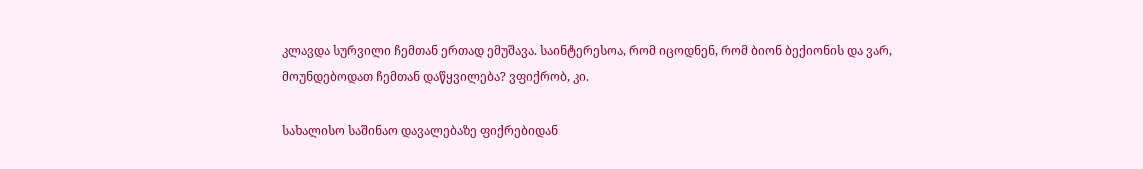კლავდა სურვილი ჩემთან ერთად ემუშავა. საინტერესოა, რომ იცოდნენ, რომ ბიონ ბექიონის და ვარ, მოუნდებოდათ ჩემთან დაწყვილება? ვფიქრობ, კი.

სახალისო საშინაო დავალებაზე ფიქრებიდან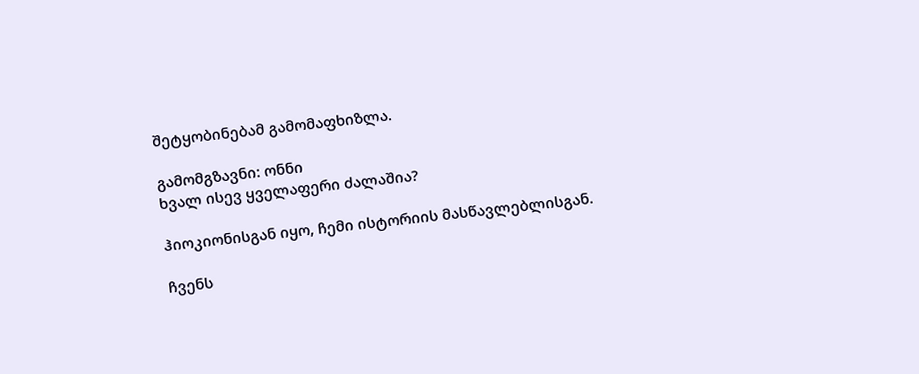შეტყობინებამ გამომაფხიზლა.

გამომგზავნი: ონნი
ხვალ ისევ ყველაფერი ძალაშია?

ჰიოკიონისგან იყო, ჩემი ისტორიის მასწავლებლისგან.

ჩვენს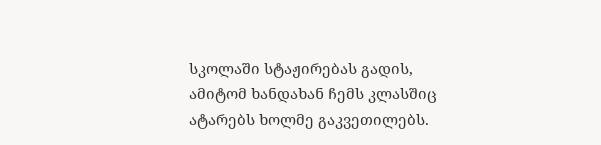სკოლაში სტაჟირებას გადის, ამიტომ ხანდახან ჩემს კლასშიც ატარებს ხოლმე გაკვეთილებს.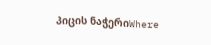პიცის ნაჭერიWhere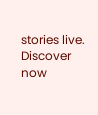stories live. Discover now